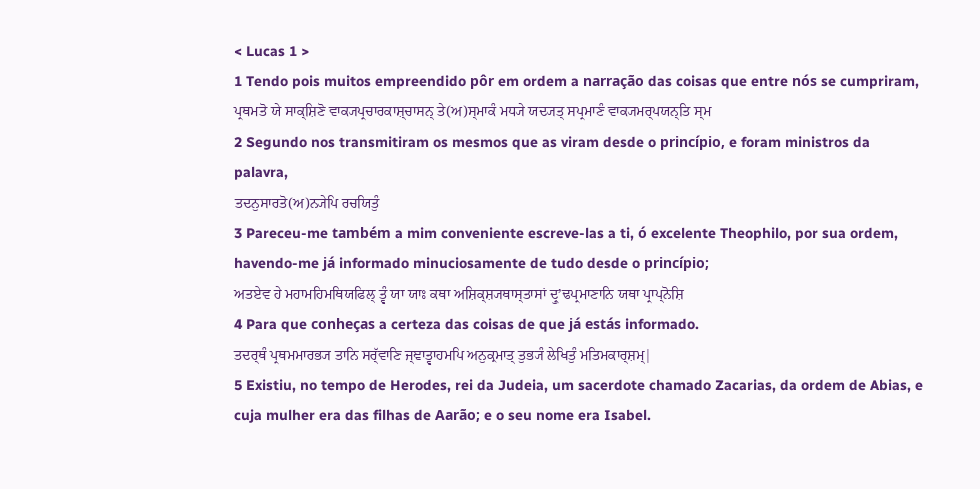< Lucas 1 >
1 Tendo pois muitos empreendido pôr em ordem a narração das coisas que entre nós se cumpriram,
ਪ੍ਰਥਮਤੋ ਯੇ ਸਾਕ੍ਸ਼ਿਣੋ ਵਾਕ੍ਯਪ੍ਰਚਾਰਕਾਸ਼੍ਚਾਸਨ੍ ਤੇ(ਅ)ਸ੍ਮਾਕੰ ਮਧ੍ਯੇ ਯਦ੍ਯਤ੍ ਸਪ੍ਰਮਾਣੰ ਵਾਕ੍ਯਮਰ੍ਪਯਨ੍ਤਿ ਸ੍ਮ
2 Segundo nos transmitiram os mesmos que as viram desde o princípio, e foram ministros da palavra,
ਤਦਨੁਸਾਰਤੋ(ਅ)ਨ੍ਯੇਪਿ ਰਚਯਿਤੁੰ
3 Pareceu-me também a mim conveniente escreve-las a ti, ó excelente Theophilo, por sua ordem, havendo-me já informado minuciosamente de tudo desde o princípio;
ਅਤਏਵ ਹੇ ਮਹਾਮਹਿਮਥਿਯਫਿਲ੍ ਤ੍ਵੰ ਯਾ ਯਾਃ ਕਥਾ ਅਸ਼ਿਕ੍ਸ਼੍ਯਥਾਸ੍ਤਾਸਾਂ ਦ੍ਰੁʼਢਪ੍ਰਮਾਣਾਨਿ ਯਥਾ ਪ੍ਰਾਪ੍ਨੋਸ਼ਿ
4 Para que conheças a certeza das coisas de que já estás informado.
ਤਦਰ੍ਥੰ ਪ੍ਰਥਮਮਾਰਭ੍ਯ ਤਾਨਿ ਸਰ੍ੱਵਾਣਿ ਜ੍ਞਾਤ੍ਵਾਹਮਪਿ ਅਨੁਕ੍ਰਮਾਤ੍ ਤੁਭ੍ਯੰ ਲੇਖਿਤੁੰ ਮਤਿਮਕਾਰ੍ਸ਼ਮ੍|
5 Existiu, no tempo de Herodes, rei da Judeia, um sacerdote chamado Zacarias, da ordem de Abias, e cuja mulher era das filhas de Aarão; e o seu nome era Isabel.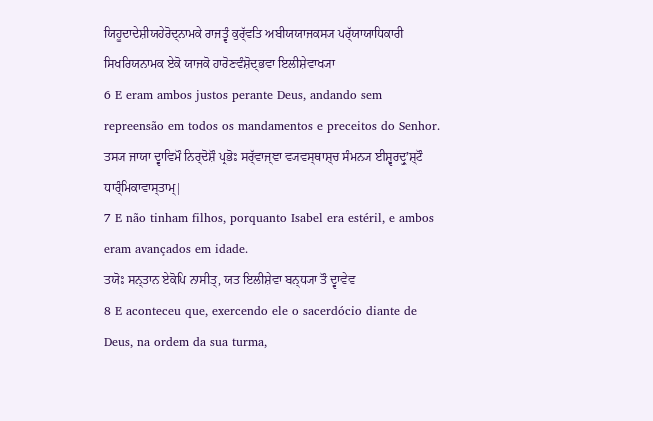ਯਿਹੂਦਾਦੇਸ਼ੀਯਹੇਰੋਦ੍ਨਾਮਕੇ ਰਾਜਤ੍ਵੰ ਕੁਰ੍ੱਵਤਿ ਅਬੀਯਯਾਜਕਸ੍ਯ ਪਰ੍ੱਯਾਯਾਧਿਕਾਰੀ ਸਿਖਰਿਯਨਾਮਕ ਏਕੋ ਯਾਜਕੋ ਹਾਰੋਣਵੰਸ਼ੋਦ੍ਭਵਾ ਇਲੀਸ਼ੇਵਾਖ੍ਯਾ
6 E eram ambos justos perante Deus, andando sem repreensão em todos os mandamentos e preceitos do Senhor.
ਤਸ੍ਯ ਜਾਯਾ ਦ੍ਵਾਵਿਮੌ ਨਿਰ੍ਦੋਸ਼ੌ ਪ੍ਰਭੋਃ ਸਰ੍ੱਵਾਜ੍ਞਾ ਵ੍ਯਵਸ੍ਥਾਸ਼੍ਚ ਸੰਮਨ੍ਯ ਈਸ਼੍ਵਰਦ੍ਰੁʼਸ਼੍ਟੌ ਧਾਰ੍ੰਮਿਕਾਵਾਸ੍ਤਾਮ੍|
7 E não tinham filhos, porquanto Isabel era estéril, e ambos eram avançados em idade.
ਤਯੋਃ ਸਨ੍ਤਾਨ ਏਕੋਪਿ ਨਾਸੀਤ੍, ਯਤ ਇਲੀਸ਼ੇਵਾ ਬਨ੍ਧ੍ਯਾ ਤੌ ਦ੍ਵਾਵੇਵ
8 E aconteceu que, exercendo ele o sacerdócio diante de Deus, na ordem da sua turma,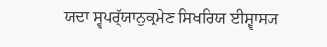ਯਦਾ ਸ੍ਵਪਰ੍ੱਯਾਨੁਕ੍ਰਮੇਣ ਸਿਖਰਿਯ ਈਸ਼੍ਵਾਸ੍ਯ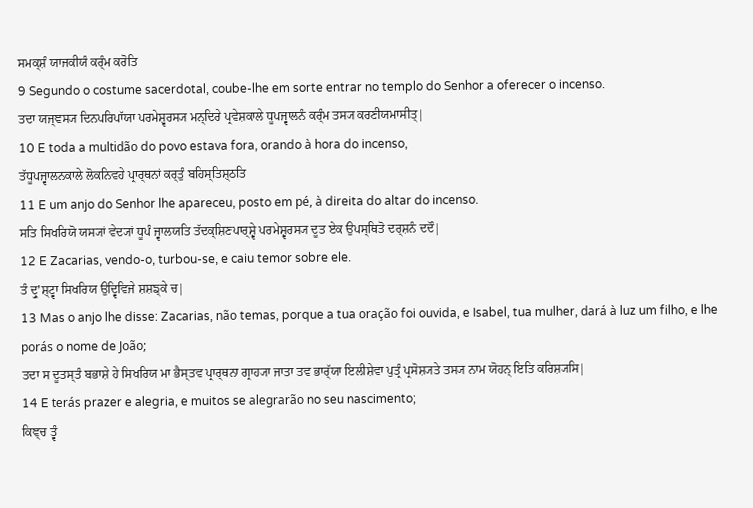ਸਮਕ੍ਸ਼ੰ ਯਾਜਕੀਯੰ ਕਰ੍ੰਮ ਕਰੋਤਿ
9 Segundo o costume sacerdotal, coube-lhe em sorte entrar no templo do Senhor a oferecer o incenso.
ਤਦਾ ਯਜ੍ਞਸ੍ਯ ਦਿਨਪਰਿਪਾੱਯਾ ਪਰਮੇਸ਼੍ਵਰਸ੍ਯ ਮਨ੍ਦਿਰੇ ਪ੍ਰਵੇਸ਼ਕਾਲੇ ਧੂਪਜ੍ਵਾਲਨੰ ਕਰ੍ੰਮ ਤਸ੍ਯ ਕਰਣੀਯਮਾਸੀਤ੍|
10 E toda a multidão do povo estava fora, orando à hora do incenso,
ਤੱਧੂਪਜ੍ਵਾਲਨਕਾਲੇ ਲੋਕਨਿਵਹੇ ਪ੍ਰਾਰ੍ਥਨਾਂ ਕਰ੍ਤੁੰ ਬਹਿਸ੍ਤਿਸ਼੍ਠਤਿ
11 E um anjo do Senhor lhe apareceu, posto em pé, à direita do altar do incenso.
ਸਤਿ ਸਿਖਰਿਯੋ ਯਸ੍ਯਾਂ ਵੇਦ੍ਯਾਂ ਧੂਪੰ ਜ੍ਵਾਲਯਤਿ ਤੱਦਕ੍ਸ਼ਿਣਪਾਰ੍ਸ਼੍ਵੇ ਪਰਮੇਸ਼੍ਵਰਸ੍ਯ ਦੂਤ ਏਕ ਉਪਸ੍ਥਿਤੋ ਦਰ੍ਸ਼ਨੰ ਦਦੌ|
12 E Zacarias, vendo-o, turbou-se, e caiu temor sobre ele.
ਤੰ ਦ੍ਰੁʼਸ਼੍ਟ੍ਵਾ ਸਿਖਰਿਯ ਉਦ੍ਵਿਵਿਜੇ ਸ਼ਸ਼ਙ੍ਕੇ ਚ|
13 Mas o anjo lhe disse: Zacarias, não temas, porque a tua oração foi ouvida, e Isabel, tua mulher, dará à luz um filho, e lhe porás o nome de João;
ਤਦਾ ਸ ਦੂਤਸ੍ਤੰ ਬਭਾਸ਼ੇ ਹੇ ਸਿਖਰਿਯ ਮਾ ਭੈਸ੍ਤਵ ਪ੍ਰਾਰ੍ਥਨਾ ਗ੍ਰਾਹ੍ਯਾ ਜਾਤਾ ਤਵ ਭਾਰ੍ੱਯਾ ਇਲੀਸ਼ੇਵਾ ਪੁਤ੍ਰੰ ਪ੍ਰਸੋਸ਼੍ਯਤੇ ਤਸ੍ਯ ਨਾਮ ਯੋਹਨ੍ ਇਤਿ ਕਰਿਸ਼੍ਯਸਿ|
14 E terás prazer e alegria, e muitos se alegrarão no seu nascimento;
ਕਿਞ੍ਚ ਤ੍ਵੰ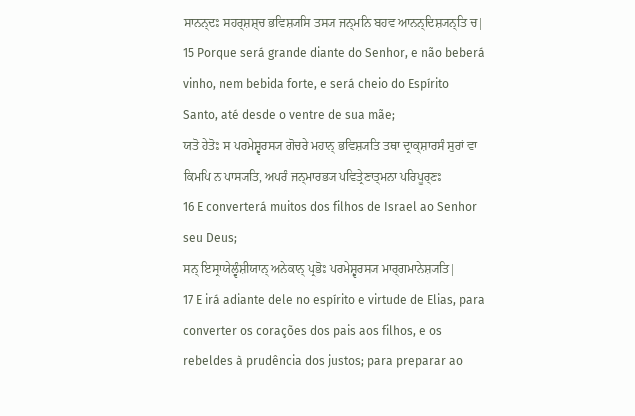ਸਾਨਨ੍ਦਃ ਸਹਰ੍ਸ਼ਸ਼੍ਚ ਭਵਿਸ਼੍ਯਸਿ ਤਸ੍ਯ ਜਨ੍ਮਨਿ ਬਹਵ ਆਨਨ੍ਦਿਸ਼੍ਯਨ੍ਤਿ ਚ|
15 Porque será grande diante do Senhor, e não beberá vinho, nem bebida forte, e será cheio do Espírito Santo, até desde o ventre de sua mãe;
ਯਤੋ ਹੇਤੋਃ ਸ ਪਰਮੇਸ਼੍ਵਰਸ੍ਯ ਗੋਚਰੇ ਮਹਾਨ੍ ਭਵਿਸ਼੍ਯਤਿ ਤਥਾ ਦ੍ਰਾਕ੍ਸ਼ਾਰਸੰ ਸੁਰਾਂ ਵਾ ਕਿਮਪਿ ਨ ਪਾਸ੍ਯਤਿ, ਅਪਰੰ ਜਨ੍ਮਾਰਭ੍ਯ ਪਵਿਤ੍ਰੇਣਾਤ੍ਮਨਾ ਪਰਿਪੂਰ੍ਣਃ
16 E converterá muitos dos filhos de Israel ao Senhor seu Deus;
ਸਨ੍ ਇਸ੍ਰਾਯੇਲ੍ਵੰਸ਼ੀਯਾਨ੍ ਅਨੇਕਾਨ੍ ਪ੍ਰਭੋਃ ਪਰਮੇਸ਼੍ਵਰਸ੍ਯ ਮਾਰ੍ਗਮਾਨੇਸ਼੍ਯਤਿ|
17 E irá adiante dele no espírito e virtude de Elias, para converter os corações dos pais aos filhos, e os rebeldes à prudência dos justos; para preparar ao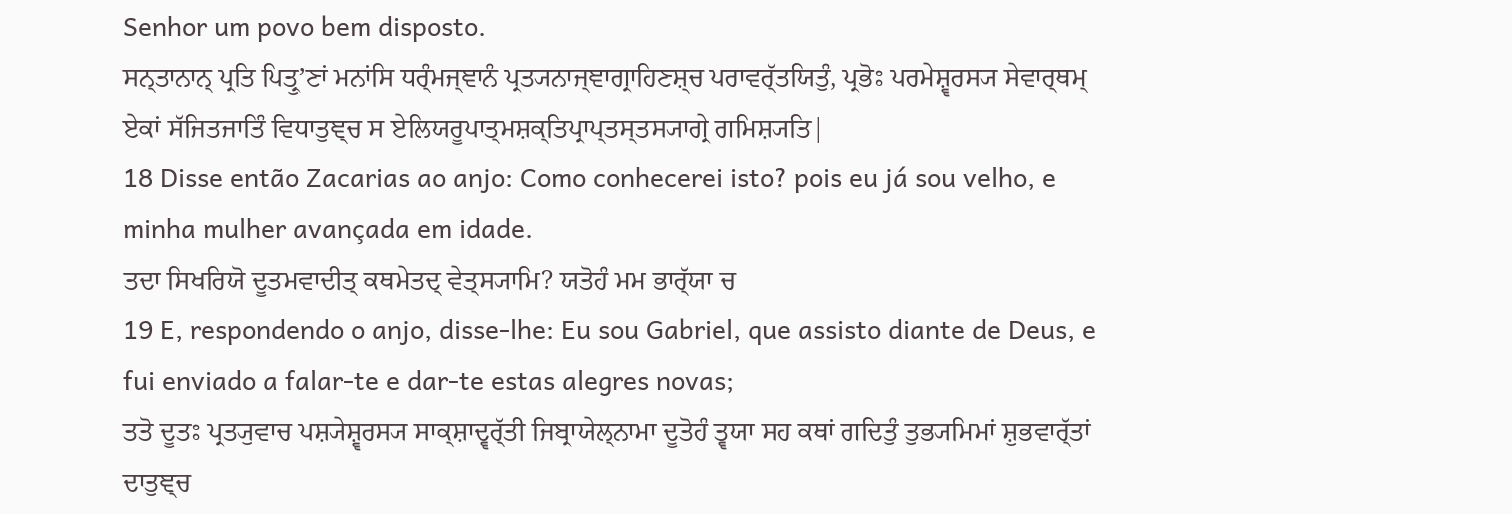Senhor um povo bem disposto.
ਸਨ੍ਤਾਨਾਨ੍ ਪ੍ਰਤਿ ਪਿਤ੍ਰੁʼਣਾਂ ਮਨਾਂਸਿ ਧਰ੍ੰਮਜ੍ਞਾਨੰ ਪ੍ਰਤ੍ਯਨਾਜ੍ਞਾਗ੍ਰਾਹਿਣਸ਼੍ਚ ਪਰਾਵਰ੍ੱਤਯਿਤੁੰ, ਪ੍ਰਭੋਃ ਪਰਮੇਸ਼੍ਵਰਸ੍ਯ ਸੇਵਾਰ੍ਥਮ੍ ਏਕਾਂ ਸੱਜਿਤਜਾਤਿੰ ਵਿਧਾਤੁਞ੍ਚ ਸ ਏਲਿਯਰੂਪਾਤ੍ਮਸ਼ਕ੍ਤਿਪ੍ਰਾਪ੍ਤਸ੍ਤਸ੍ਯਾਗ੍ਰੇ ਗਮਿਸ਼੍ਯਤਿ|
18 Disse então Zacarias ao anjo: Como conhecerei isto? pois eu já sou velho, e minha mulher avançada em idade.
ਤਦਾ ਸਿਖਰਿਯੋ ਦੂਤਮਵਾਦੀਤ੍ ਕਥਮੇਤਦ੍ ਵੇਤ੍ਸ੍ਯਾਮਿ? ਯਤੋਹੰ ਮਮ ਭਾਰ੍ੱਯਾ ਚ
19 E, respondendo o anjo, disse-lhe: Eu sou Gabriel, que assisto diante de Deus, e fui enviado a falar-te e dar-te estas alegres novas;
ਤਤੋ ਦੂਤਃ ਪ੍ਰਤ੍ਯੁਵਾਚ ਪਸ਼੍ਯੇਸ਼੍ਵਰਸ੍ਯ ਸਾਕ੍ਸ਼ਾਦ੍ਵਰ੍ੱਤੀ ਜਿਬ੍ਰਾਯੇਲ੍ਨਾਮਾ ਦੂਤੋਹੰ ਤ੍ਵਯਾ ਸਹ ਕਥਾਂ ਗਦਿਤੁੰ ਤੁਭ੍ਯਮਿਮਾਂ ਸ਼ੁਭਵਾਰ੍ੱਤਾਂ ਦਾਤੁਞ੍ਚ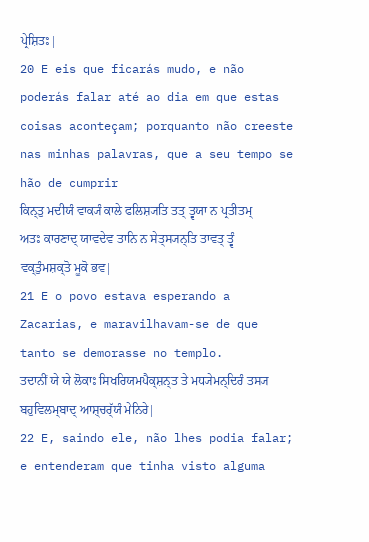ਪ੍ਰੇਸ਼ਿਤਃ|
20 E eis que ficarás mudo, e não poderás falar até ao dia em que estas coisas aconteçam; porquanto não creeste nas minhas palavras, que a seu tempo se hão de cumprir
ਕਿਨ੍ਤੁ ਮਦੀਯੰ ਵਾਕ੍ਯੰ ਕਾਲੇ ਫਲਿਸ਼੍ਯਤਿ ਤਤ੍ ਤ੍ਵਯਾ ਨ ਪ੍ਰਤੀਤਮ੍ ਅਤਃ ਕਾਰਣਾਦ੍ ਯਾਵਦੇਵ ਤਾਨਿ ਨ ਸੇਤ੍ਸ੍ਯਨ੍ਤਿ ਤਾਵਤ੍ ਤ੍ਵੰ ਵਕ੍ਤੁੰਮਸ਼ਕ੍ਤੋ ਮੂਕੋ ਭਵ|
21 E o povo estava esperando a Zacarias, e maravilhavam-se de que tanto se demorasse no templo.
ਤਦਾਨੀਂ ਯੇ ਯੇ ਲੋਕਾਃ ਸਿਖਰਿਯਮਪੈਕ੍ਸ਼ਨ੍ਤ ਤੇ ਮਧ੍ਯੇਮਨ੍ਦਿਰੰ ਤਸ੍ਯ ਬਹੁਵਿਲਮ੍ਬਾਦ੍ ਆਸ਼੍ਚਰ੍ੱਯੰ ਮੇਨਿਰੇ|
22 E, saindo ele, não lhes podia falar; e entenderam que tinha visto alguma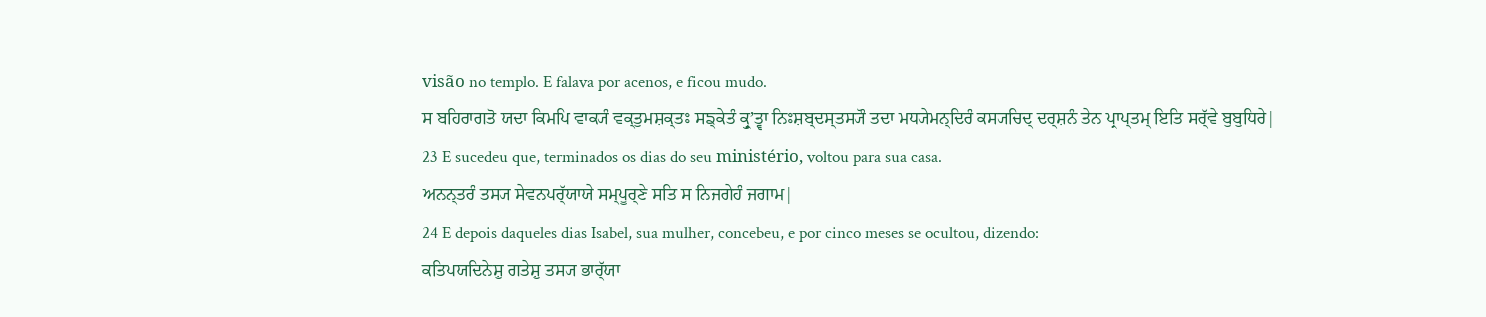visão no templo. E falava por acenos, e ficou mudo.
ਸ ਬਹਿਰਾਗਤੋ ਯਦਾ ਕਿਮਪਿ ਵਾਕ੍ਯੰ ਵਕ੍ਤੁਮਸ਼ਕ੍ਤਃ ਸਙ੍ਕੇਤੰ ਕ੍ਰੁʼਤ੍ਵਾ ਨਿਃਸ਼ਬ੍ਦਸ੍ਤਸ੍ਯੌ ਤਦਾ ਮਧ੍ਯੇਮਨ੍ਦਿਰੰ ਕਸ੍ਯਚਿਦ੍ ਦਰ੍ਸ਼ਨੰ ਤੇਨ ਪ੍ਰਾਪ੍ਤਮ੍ ਇਤਿ ਸਰ੍ੱਵੇ ਬੁਬੁਧਿਰੇ|
23 E sucedeu que, terminados os dias do seu ministério, voltou para sua casa.
ਅਨਨ੍ਤਰੰ ਤਸ੍ਯ ਸੇਵਨਪਰ੍ੱਯਾਯੇ ਸਮ੍ਪੂਰ੍ਣੇ ਸਤਿ ਸ ਨਿਜਗੇਹੰ ਜਗਾਮ|
24 E depois daqueles dias Isabel, sua mulher, concebeu, e por cinco meses se ocultou, dizendo:
ਕਤਿਪਯਦਿਨੇਸ਼ੁ ਗਤੇਸ਼ੁ ਤਸ੍ਯ ਭਾਰ੍ੱਯਾ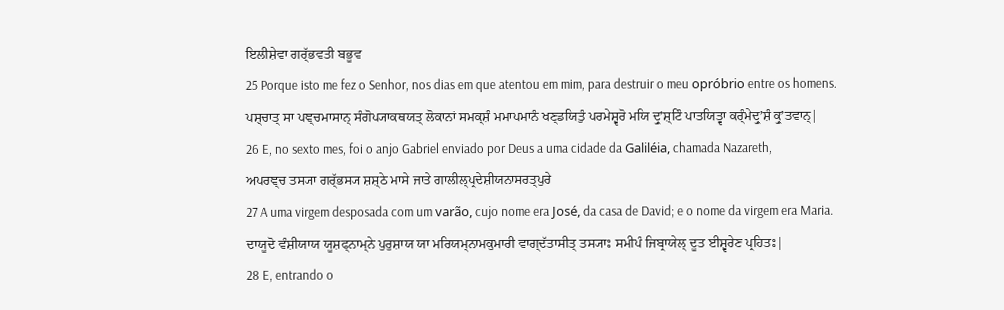ਇਲੀਸ਼ੇਵਾ ਗਰ੍ੱਭਵਤੀ ਬਭੂਵ
25 Porque isto me fez o Senhor, nos dias em que atentou em mim, para destruir o meu opróbrio entre os homens.
ਪਸ਼੍ਚਾਤ੍ ਸਾ ਪਞ੍ਚਮਾਸਾਨ੍ ਸੰਗੋਪ੍ਯਾਕਥਯਤ੍ ਲੋਕਾਨਾਂ ਸਮਕ੍ਸ਼ੰ ਮਮਾਪਮਾਨੰ ਖਣ੍ਡਯਿਤੁੰ ਪਰਮੇਸ਼੍ਵਰੋ ਮਯਿ ਦ੍ਰੁʼਸ਼੍ਟਿੰ ਪਾਤਯਿਤ੍ਵਾ ਕਰ੍ੰਮੇਦ੍ਰੁʼਸ਼ੰ ਕ੍ਰੁʼਤਵਾਨ੍|
26 E, no sexto mes, foi o anjo Gabriel enviado por Deus a uma cidade da Galiléia, chamada Nazareth,
ਅਪਰਞ੍ਚ ਤਸ੍ਯਾ ਗਰ੍ੱਭਸ੍ਯ ਸ਼ਸ਼੍ਠੇ ਮਾਸੇ ਜਾਤੇ ਗਾਲੀਲ੍ਪ੍ਰਦੇਸ਼ੀਯਨਾਸਰਤ੍ਪੁਰੇ
27 A uma virgem desposada com um varão, cujo nome era José, da casa de David; e o nome da virgem era Maria.
ਦਾਯੂਦੋ ਵੰਸ਼ੀਯਾਯ ਯੂਸ਼ਫ੍ਨਾਮ੍ਨੇ ਪੁਰੁਸ਼ਾਯ ਯਾ ਮਰਿਯਮ੍ਨਾਮਕੁਮਾਰੀ ਵਾਗ੍ਦੱਤਾਸੀਤ੍ ਤਸ੍ਯਾਃ ਸਮੀਪੰ ਜਿਬ੍ਰਾਯੇਲ੍ ਦੂਤ ਈਸ਼੍ਵਰੇਣ ਪ੍ਰਹਿਤਃ|
28 E, entrando o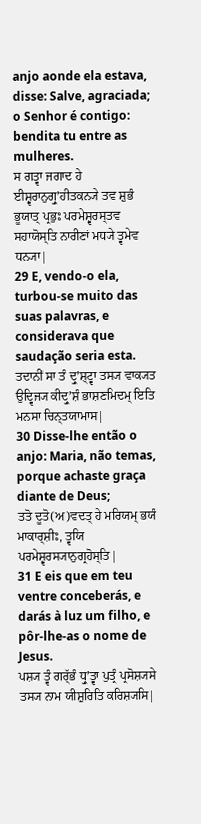anjo aonde ela estava, disse: Salve, agraciada; o Senhor é contigo: bendita tu entre as mulheres.
ਸ ਗਤ੍ਵਾ ਜਗਾਦ ਹੇ ਈਸ਼੍ਵਰਾਨੁਗ੍ਰੁʼਹੀਤਕਨ੍ਯੇ ਤਵ ਸ਼ੁਭੰ ਭੂਯਾਤ੍ ਪ੍ਰਭੁਃ ਪਰਮੇਸ਼੍ਵਰਸ੍ਤਵ ਸਹਾਯੋਸ੍ਤਿ ਨਾਰੀਣਾਂ ਮਧ੍ਯੇ ਤ੍ਵਮੇਵ ਧਨ੍ਯਾ|
29 E, vendo-o ela, turbou-se muito das suas palavras, e considerava que saudação seria esta.
ਤਦਾਨੀਂ ਸਾ ਤੰ ਦ੍ਰੁʼਸ਼੍ਟ੍ਵਾ ਤਸ੍ਯ ਵਾਕ੍ਯਤ ਉਦ੍ਵਿਜ੍ਯ ਕੀਦ੍ਰੁʼਸ਼ੰ ਭਾਸ਼ਣਮਿਦਮ੍ ਇਤਿ ਮਨਸਾ ਚਿਨ੍ਤਯਾਮਾਸ|
30 Disse-lhe então o anjo: Maria, não temas, porque achaste graça diante de Deus;
ਤਤੋ ਦੂਤੋ(ਅ)ਵਦਤ੍ ਹੇ ਮਰਿਯਮ੍ ਭਯੰ ਮਾਕਾਰ੍ਸ਼ੀਃ, ਤ੍ਵਯਿ ਪਰਮੇਸ਼੍ਵਰਸ੍ਯਾਨੁਗ੍ਰਹੋਸ੍ਤਿ|
31 E eis que em teu ventre conceberás, e darás à luz um filho, e pôr-lhe-as o nome de Jesus.
ਪਸ਼੍ਯ ਤ੍ਵੰ ਗਰ੍ੱਭੰ ਧ੍ਰੁʼਤ੍ਵਾ ਪੁਤ੍ਰੰ ਪ੍ਰਸੋਸ਼੍ਯਸੇ ਤਸ੍ਯ ਨਾਮ ਯੀਸ਼ੁਰਿਤਿ ਕਰਿਸ਼੍ਯਸਿ|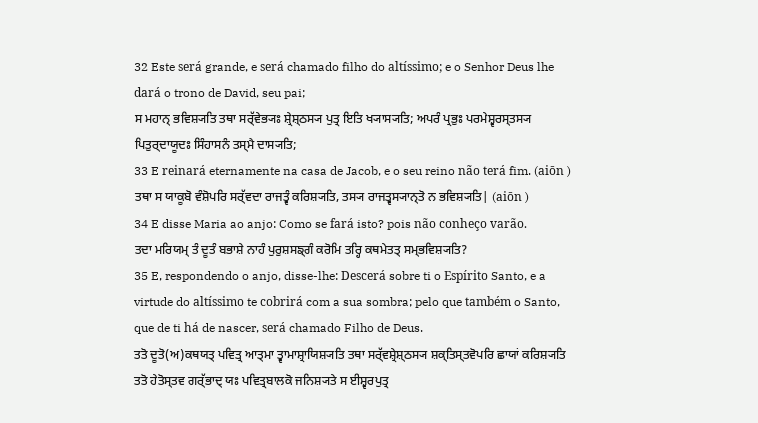32 Este será grande, e será chamado filho do altíssimo; e o Senhor Deus lhe dará o trono de David, seu pai;
ਸ ਮਹਾਨ੍ ਭਵਿਸ਼੍ਯਤਿ ਤਥਾ ਸਰ੍ੱਵੇਭ੍ਯਃ ਸ਼੍ਰੇਸ਼੍ਠਸ੍ਯ ਪੁਤ੍ਰ ਇਤਿ ਖ੍ਯਾਸ੍ਯਤਿ; ਅਪਰੰ ਪ੍ਰਭੁਃ ਪਰਮੇਸ਼੍ਵਰਸ੍ਤਸ੍ਯ ਪਿਤੁਰ੍ਦਾਯੂਦਃ ਸਿੰਹਾਸਨੰ ਤਸ੍ਮੈ ਦਾਸ੍ਯਤਿ;
33 E reinará eternamente na casa de Jacob, e o seu reino não terá fim. (aiōn )
ਤਥਾ ਸ ਯਾਕੂਬੋ ਵੰਸ਼ੋਪਰਿ ਸਰ੍ੱਵਦਾ ਰਾਜਤ੍ਵੰ ਕਰਿਸ਼੍ਯਤਿ, ਤਸ੍ਯ ਰਾਜਤ੍ਵਸ੍ਯਾਨ੍ਤੋ ਨ ਭਵਿਸ਼੍ਯਤਿ| (aiōn )
34 E disse Maria ao anjo: Como se fará isto? pois não conheço varão.
ਤਦਾ ਮਰਿਯਮ੍ ਤੰ ਦੂਤੰ ਬਭਾਸ਼ੇ ਨਾਹੰ ਪੁਰੁਸ਼ਸਙ੍ਗੰ ਕਰੋਮਿ ਤਰ੍ਹਿ ਕਥਮੇਤਤ੍ ਸਮ੍ਭਵਿਸ਼੍ਯਤਿ?
35 E, respondendo o anjo, disse-lhe: Descerá sobre ti o Espírito Santo, e a virtude do altíssimo te cobrirá com a sua sombra; pelo que também o Santo, que de ti há de nascer, será chamado Filho de Deus.
ਤਤੋ ਦੂਤੋ(ਅ)ਕਥਯਤ੍ ਪਵਿਤ੍ਰ ਆਤ੍ਮਾ ਤ੍ਵਾਮਾਸ਼੍ਰਾਯਿਸ਼੍ਯਤਿ ਤਥਾ ਸਰ੍ੱਵਸ਼੍ਰੇਸ਼੍ਠਸ੍ਯ ਸ਼ਕ੍ਤਿਸ੍ਤਵੋਪਰਿ ਛਾਯਾਂ ਕਰਿਸ਼੍ਯਤਿ ਤਤੋ ਹੇਤੋਸ੍ਤਵ ਗਰ੍ੱਭਾਦ੍ ਯਃ ਪਵਿਤ੍ਰਬਾਲਕੋ ਜਨਿਸ਼੍ਯਤੇ ਸ ਈਸ਼੍ਵਰਪੁਤ੍ਰ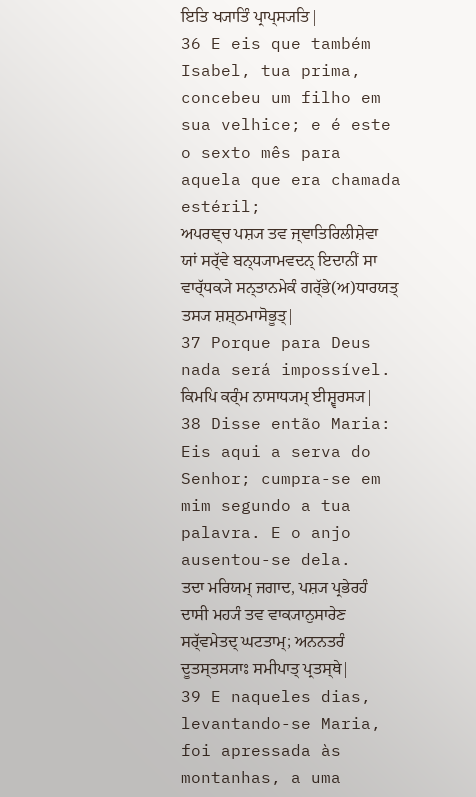ਇਤਿ ਖ੍ਯਾਤਿੰ ਪ੍ਰਾਪ੍ਸ੍ਯਤਿ|
36 E eis que também Isabel, tua prima, concebeu um filho em sua velhice; e é este o sexto mês para aquela que era chamada estéril;
ਅਪਰਞ੍ਚ ਪਸ਼੍ਯ ਤਵ ਜ੍ਞਾਤਿਰਿਲੀਸ਼ੇਵਾ ਯਾਂ ਸਰ੍ੱਵੇ ਬਨ੍ਧ੍ਯਾਮਵਦਨ੍ ਇਦਾਨੀਂ ਸਾ ਵਾਰ੍ੱਧਕ੍ਯੇ ਸਨ੍ਤਾਨਮੇਕੰ ਗਰ੍ੱਭੇ(ਅ)ਧਾਰਯਤ੍ ਤਸ੍ਯ ਸ਼ਸ਼੍ਠਮਾਸੋਭੂਤ੍|
37 Porque para Deus nada será impossível.
ਕਿਮਪਿ ਕਰ੍ੰਮ ਨਾਸਾਧ੍ਯਮ੍ ਈਸ਼੍ਵਰਸ੍ਯ|
38 Disse então Maria: Eis aqui a serva do Senhor; cumpra-se em mim segundo a tua palavra. E o anjo ausentou-se dela.
ਤਦਾ ਮਰਿਯਮ੍ ਜਗਾਦ, ਪਸ਼੍ਯ ਪ੍ਰਭੇਰਹੰ ਦਾਸੀ ਮਹ੍ਯੰ ਤਵ ਵਾਕ੍ਯਾਨੁਸਾਰੇਣ ਸਰ੍ੱਵਮੇਤਦ੍ ਘਟਤਾਮ੍; ਅਨਨਤਰੰ ਦੂਤਸ੍ਤਸ੍ਯਾਃ ਸਮੀਪਾਤ੍ ਪ੍ਰਤਸ੍ਥੇ|
39 E naqueles dias, levantando-se Maria, foi apressada às montanhas, a uma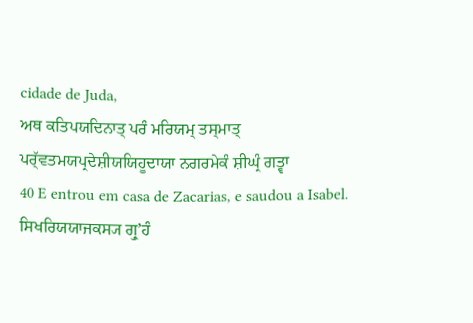cidade de Juda,
ਅਥ ਕਤਿਪਯਦਿਨਾਤ੍ ਪਰੰ ਮਰਿਯਮ੍ ਤਸ੍ਮਾਤ੍ ਪਰ੍ੱਵਤਮਯਪ੍ਰਦੇਸ਼ੀਯਯਿਹੂਦਾਯਾ ਨਗਰਮੇਕੰ ਸ਼ੀਘ੍ਰੰ ਗਤ੍ਵਾ
40 E entrou em casa de Zacarias, e saudou a Isabel.
ਸਿਖਰਿਯਯਾਜਕਸ੍ਯ ਗ੍ਰੁʼਹੰ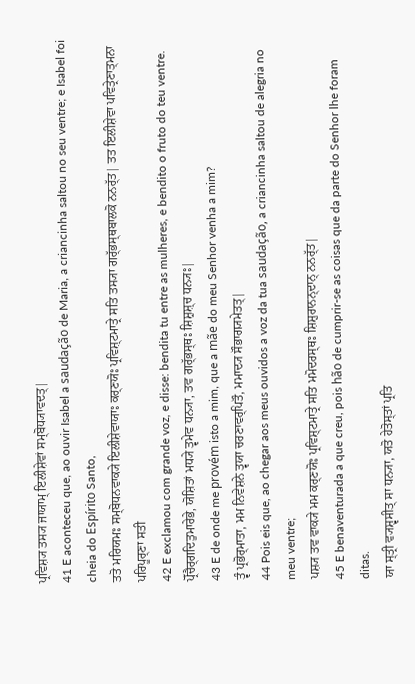ਪ੍ਰਵਿਸ਼੍ਯ ਤਸ੍ਯ ਜਾਯਾਮ੍ ਇਲੀਸ਼ੇਵਾਂ ਸਮ੍ਬੋਧ੍ਯਾਵਦਤ੍|
41 E aconteceu que, ao ouvir Isabel a saudação de Maria, a criancinha saltou no seu ventre; e Isabel foi cheia do Espírito Santo,
ਤਤੋ ਮਰਿਯਮਃ ਸਮ੍ਬੋਧਨਵਾਕ੍ਯੇ ਇਲੀਸ਼ੇਵਾਯਾਃ ਕਰ੍ਣਯੋਃ ਪ੍ਰਵਿਸ਼੍ਟਮਾਤ੍ਰੇ ਸਤਿ ਤਸ੍ਯਾ ਗਰ੍ੱਭਸ੍ਥਬਾਲਕੋ ਨਨਰ੍ੱਤ| ਤਤ ਇਲੀਸ਼ੇਵਾ ਪਵਿਤ੍ਰੇਣਾਤ੍ਮਨਾ ਪਰਿਪੂਰ੍ਣਾ ਸਤੀ
42 E exclamou com grande voz, e disse: bendita tu entre as mulheres, e bendito o fruto do teu ventre.
ਪ੍ਰੋੱਚੈਰ੍ਗਦਿਤੁਮਾਰੇਭੇ, ਯੋਸ਼ਿਤਾਂ ਮਧ੍ਯੇ ਤ੍ਵਮੇਵ ਧਨ੍ਯਾ, ਤਵ ਗਰ੍ੱਭਸ੍ਥਃ ਸ਼ਿਸ਼ੁਸ਼੍ਚ ਧਨ੍ਯਃ|
43 E de onde me provém isto a mim, que a mãe do meu Senhor venha a mim?
ਤ੍ਵੰ ਪ੍ਰਭੋਰ੍ਮਾਤਾ, ਮਮ ਨਿਵੇਸ਼ਨੇ ਤ੍ਵਯਾ ਚਰਣਾਵਰ੍ਪਿਤੌ, ਮਮਾਦ੍ਯ ਸੌਭਾਗ੍ਯਮੇਤਤ੍|
44 Pois eis que, ao chegar aos meus ouvidos a voz da tua saudação, a criancinha saltou de alegria no meu ventre;
ਪਸ਼੍ਯ ਤਵ ਵਾਕ੍ਯੇ ਮਮ ਕਰ੍ਣਯੋਃ ਪ੍ਰਵਿਸ਼੍ਟਮਾਤ੍ਰੇ ਸਤਿ ਮਮੋਦਰਸ੍ਥਃ ਸ਼ਿਸ਼ੁਰਾਨਨ੍ਦਾਨ੍ ਨਨਰ੍ੱਤ|
45 E benaventurada a que creu, pois hão de cumprir-se as coisas que da parte do Senhor lhe foram ditas.
ਯਾ ਸ੍ਤ੍ਰੀ ਵ੍ਯਸ਼੍ਵਸੀਤ੍ ਸਾ ਧਨ੍ਯਾ, ਯਤੋ ਹੇਤੋਸ੍ਤਾਂ ਪ੍ਰਤਿ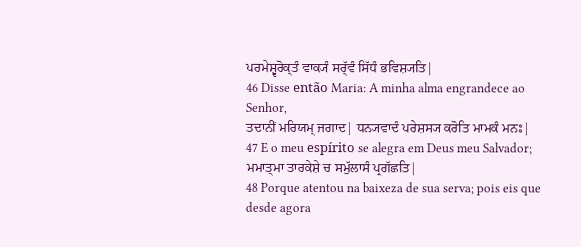ਪਰਮੇਸ਼੍ਵਰੋਕ੍ਤੰ ਵਾਕ੍ਯੰ ਸਰ੍ੱਵੰ ਸਿੱਧੰ ਭਵਿਸ਼੍ਯਤਿ|
46 Disse então Maria: A minha alma engrandece ao Senhor,
ਤਦਾਨੀਂ ਮਰਿਯਮ੍ ਜਗਾਦ| ਧਨ੍ਯਵਾਦੰ ਪਰੇਸ਼ਸ੍ਯ ਕਰੋਤਿ ਮਾਮਕੰ ਮਨਃ|
47 E o meu espírito se alegra em Deus meu Salvador;
ਮਮਾਤ੍ਮਾ ਤਾਰਕੇਸ਼ੇ ਚ ਸਮੁੱਲਾਸੰ ਪ੍ਰਗੱਛਤਿ|
48 Porque atentou na baixeza de sua serva; pois eis que desde agora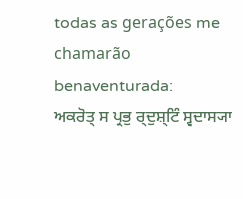todas as gerações me chamarão benaventurada:
ਅਕਰੋਤ੍ ਸ ਪ੍ਰਭੁ ਰ੍ਦੁਸ਼੍ਟਿੰ ਸ੍ਵਦਾਸ੍ਯਾ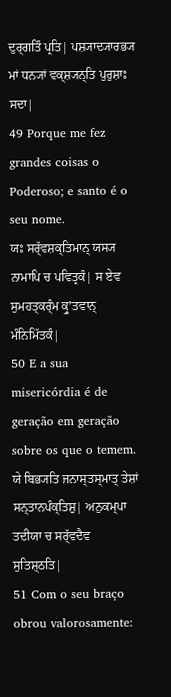ਦੁਰ੍ਗਤਿੰ ਪ੍ਰਤਿ| ਪਸ਼੍ਯਾਦ੍ਯਾਰਭ੍ਯ ਮਾਂ ਧਨ੍ਯਾਂ ਵਕ੍ਸ਼੍ਯਨ੍ਤਿ ਪੁਰੁਸ਼ਾਃ ਸਦਾ|
49 Porque me fez grandes coisas o Poderoso; e santo é o seu nome.
ਯਃ ਸਰ੍ੱਵਸ਼ਕ੍ਤਿਮਾਨ੍ ਯਸ੍ਯ ਨਾਮਾਪਿ ਚ ਪਵਿਤ੍ਰਕੰ| ਸ ਏਵ ਸੁਮਹਤ੍ਕਰ੍ੰਮ ਕ੍ਰੁʼਤਵਾਨ੍ ਮੰਨਿਮਿੱਤਕੰ|
50 E a sua misericórdia é de geração em geração sobre os que o temem.
ਯੇ ਬਿਭ੍ਯਤਿ ਜਨਾਸ੍ਤਸ੍ਮਾਤ੍ ਤੇਸ਼ਾਂ ਸਨ੍ਤਾਨਪੰਕ੍ਤਿਸ਼ੁ| ਅਨੁਕਮ੍ਪਾ ਤਦੀਯਾ ਚ ਸਰ੍ੱਵਦੈਵ ਸੁਤਿਸ਼੍ਠਤਿ|
51 Com o seu braço obrou valorosamente: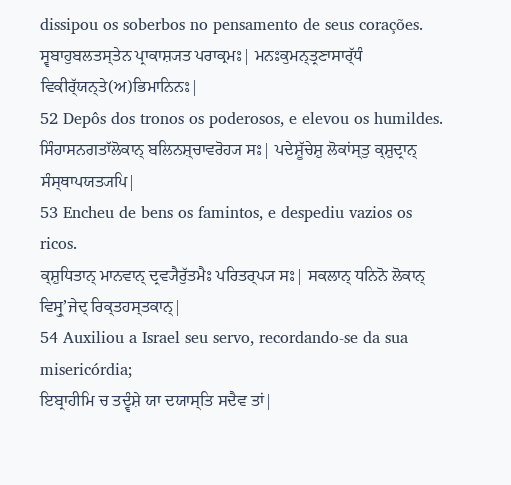dissipou os soberbos no pensamento de seus corações.
ਸ੍ਵਬਾਹੁਬਲਤਸ੍ਤੇਨ ਪ੍ਰਾਕਾਸ਼੍ਯਤ ਪਰਾਕ੍ਰਮਃ| ਮਨਃਕੁਮਨ੍ਤ੍ਰਣਾਸਾਰ੍ੱਧੰ ਵਿਕੀਰ੍ੱਯਨ੍ਤੇ(ਅ)ਭਿਮਾਨਿਨਃ|
52 Depôs dos tronos os poderosos, e elevou os humildes.
ਸਿੰਹਾਸਨਗਤਾੱਲੋਕਾਨ੍ ਬਲਿਨਸ਼੍ਚਾਵਰੋਹ੍ਯ ਸਃ| ਪਦੇਸ਼ੂੱਚੇਸ਼ੁ ਲੋਕਾਂਸ੍ਤੁ ਕ੍ਸ਼ੁਦ੍ਰਾਨ੍ ਸੰਸ੍ਥਾਪਯਤ੍ਯਪਿ|
53 Encheu de bens os famintos, e despediu vazios os ricos.
ਕ੍ਸ਼ੁਧਿਤਾਨ੍ ਮਾਨਵਾਨ੍ ਦ੍ਰਵ੍ਯੈਰੁੱਤਮੈਃ ਪਰਿਤਰ੍ਪ੍ਯ ਸਃ| ਸਕਲਾਨ੍ ਧਨਿਨੋ ਲੋਕਾਨ੍ ਵਿਸ੍ਰੁʼਜੇਦ੍ ਰਿਕ੍ਤਹਸ੍ਤਕਾਨ੍|
54 Auxiliou a Israel seu servo, recordando-se da sua misericórdia;
ਇਬ੍ਰਾਹੀਮਿ ਚ ਤਦ੍ਵੰਸ਼ੇ ਯਾ ਦਯਾਸ੍ਤਿ ਸਦੈਵ ਤਾਂ|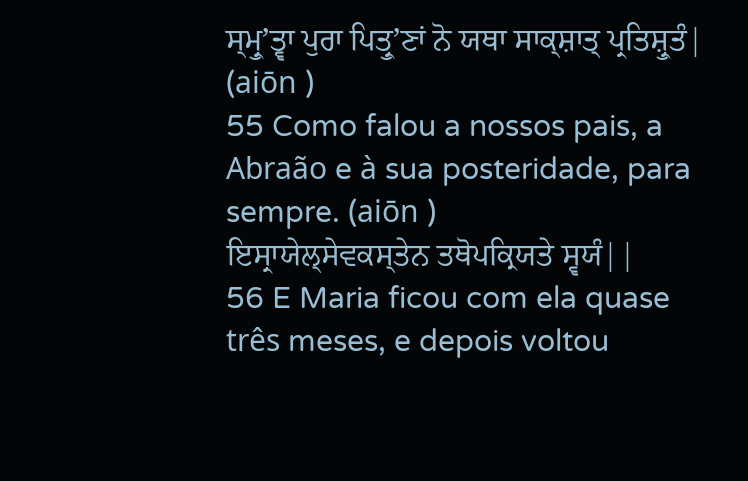ਸ੍ਮ੍ਰੁʼਤ੍ਵਾ ਪੁਰਾ ਪਿਤ੍ਰੁʼਣਾਂ ਨੋ ਯਥਾ ਸਾਕ੍ਸ਼ਾਤ੍ ਪ੍ਰਤਿਸ਼੍ਰੁਤੰ| (aiōn )
55 Como falou a nossos pais, a Abraão e à sua posteridade, para sempre. (aiōn )
ਇਸ੍ਰਾਯੇਲ੍ਸੇਵਕਸ੍ਤੇਨ ਤਥੋਪਕ੍ਰਿਯਤੇ ਸ੍ਵਯੰ||
56 E Maria ficou com ela quase três meses, e depois voltou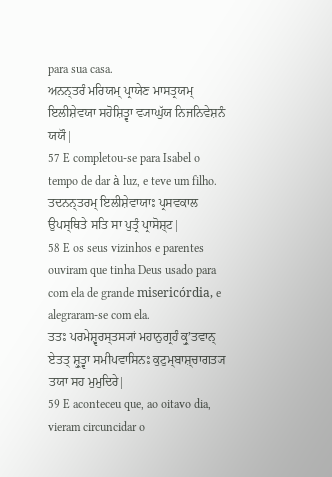para sua casa.
ਅਨਨ੍ਤਰੰ ਮਰਿਯਮ੍ ਪ੍ਰਾਯੇਣ ਮਾਸਤ੍ਰਯਮ੍ ਇਲੀਸ਼ੇਵਯਾ ਸਹੋਸ਼ਿਤ੍ਵਾ ਵ੍ਯਾਘੁੱਯ ਨਿਜਨਿਵੇਸ਼ਨੰ ਯਯੌ|
57 E completou-se para Isabel o tempo de dar à luz, e teve um filho.
ਤਦਨਨ੍ਤਰਮ੍ ਇਲੀਸ਼ੇਵਾਯਾਃ ਪ੍ਰਸਵਕਾਲ ਉਪਸ੍ਥਿਤੇ ਸਤਿ ਸਾ ਪੁਤ੍ਰੰ ਪ੍ਰਾਸੋਸ਼੍ਟ|
58 E os seus vizinhos e parentes ouviram que tinha Deus usado para com ela de grande misericórdia, e alegraram-se com ela.
ਤਤਃ ਪਰਮੇਸ਼੍ਵਰਸ੍ਤਸ੍ਯਾਂ ਮਹਾਨੁਗ੍ਰਹੰ ਕ੍ਰੁʼਤਵਾਨ੍ ਏਤਤ੍ ਸ਼੍ਰੁਤ੍ਵਾ ਸਮੀਪਵਾਸਿਨਃ ਕੁਟੁਮ੍ਬਾਸ਼੍ਚਾਗਤ੍ਯ ਤਯਾ ਸਹ ਮੁਮੁਦਿਰੇ|
59 E aconteceu que, ao oitavo dia, vieram circuncidar o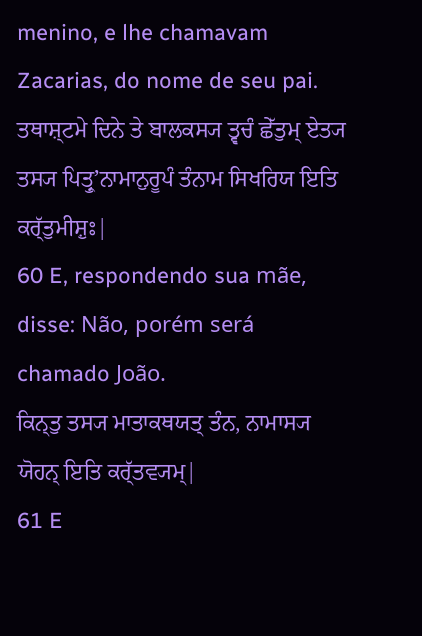menino, e lhe chamavam Zacarias, do nome de seu pai.
ਤਥਾਸ਼੍ਟਮੇ ਦਿਨੇ ਤੇ ਬਾਲਕਸ੍ਯ ਤ੍ਵਚੰ ਛੇੱਤੁਮ੍ ਏਤ੍ਯ ਤਸ੍ਯ ਪਿਤ੍ਰੁʼਨਾਮਾਨੁਰੂਪੰ ਤੰਨਾਮ ਸਿਖਰਿਯ ਇਤਿ ਕਰ੍ੱਤੁਮੀਸ਼ੁਃ|
60 E, respondendo sua mãe, disse: Não, porém será chamado João.
ਕਿਨ੍ਤੁ ਤਸ੍ਯ ਮਾਤਾਕਥਯਤ੍ ਤੰਨ, ਨਾਮਾਸ੍ਯ ਯੋਹਨ੍ ਇਤਿ ਕਰ੍ੱਤਵ੍ਯਮ੍|
61 E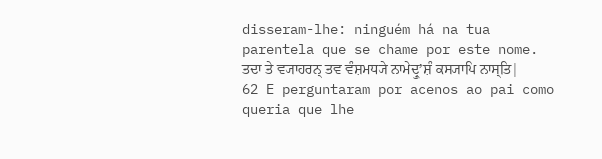disseram-lhe: ninguém há na tua parentela que se chame por este nome.
ਤਦਾ ਤੇ ਵ੍ਯਾਹਰਨ੍ ਤਵ ਵੰਸ਼ਮਧ੍ਯੇ ਨਾਮੇਦ੍ਰੁʼਸ਼ੰ ਕਸ੍ਯਾਪਿ ਨਾਸ੍ਤਿ|
62 E perguntaram por acenos ao pai como queria que lhe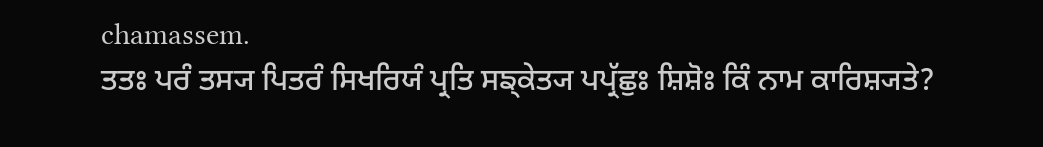chamassem.
ਤਤਃ ਪਰੰ ਤਸ੍ਯ ਪਿਤਰੰ ਸਿਖਰਿਯੰ ਪ੍ਰਤਿ ਸਙ੍ਕੇਤ੍ਯ ਪਪ੍ਰੱਛੁਃ ਸ਼ਿਸ਼ੋਃ ਕਿੰ ਨਾਮ ਕਾਰਿਸ਼੍ਯਤੇ?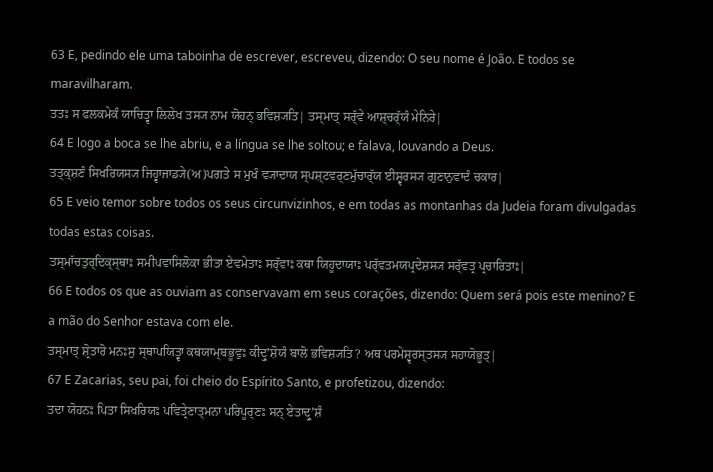63 E, pedindo ele uma taboinha de escrever, escreveu, dizendo: O seu nome é João. E todos se maravilharam.
ਤਤਃ ਸ ਫਲਕਮੇਕੰ ਯਾਚਿਤ੍ਵਾ ਲਿਲੇਖ ਤਸ੍ਯ ਨਾਮ ਯੋਹਨ੍ ਭਵਿਸ਼੍ਯਤਿ| ਤਸ੍ਮਾਤ੍ ਸਰ੍ੱਵੇ ਆਸ਼੍ਚਰ੍ੱਯੰ ਮੇਨਿਰੇ|
64 E logo a boca se lhe abriu, e a língua se lhe soltou; e falava, louvando a Deus.
ਤਤ੍ਕ੍ਸ਼ਣੰ ਸਿਖਰਿਯਸ੍ਯ ਜਿਹ੍ਵਾਜਾਡ੍ਯੇ(ਅ)ਪਗਤੇ ਸ ਮੁਖੰ ਵ੍ਯਾਦਾਯ ਸ੍ਪਸ਼੍ਟਵਰ੍ਣਮੁੱਚਾਰ੍ੱਯ ਈਸ਼੍ਵਰਸ੍ਯ ਗੁਣਾਨੁਵਾਦੰ ਚਕਾਰ|
65 E veio temor sobre todos os seus circunvizinhos, e em todas as montanhas da Judeia foram divulgadas todas estas coisas.
ਤਸ੍ਮਾੱਚਤੁਰ੍ਦਿਕ੍ਸ੍ਥਾਃ ਸਮੀਪਵਾਸਿਲੋਕਾ ਭੀਤਾ ਏਵਮੇਤਾਃ ਸਰ੍ੱਵਾਃ ਕਥਾ ਯਿਹੂਦਾਯਾਃ ਪਰ੍ੱਵਤਮਯਪ੍ਰਦੇਸ਼ਸ੍ਯ ਸਰ੍ੱਵਤ੍ਰ ਪ੍ਰਚਾਰਿਤਾਃ|
66 E todos os que as ouviam as conservavam em seus corações, dizendo: Quem será pois este menino? E a mão do Senhor estava com ele.
ਤਸ੍ਮਾਤ੍ ਸ਼੍ਰੋਤਾਰੋ ਮਨਃਸੁ ਸ੍ਥਾਪਯਿਤ੍ਵਾ ਕਥਯਾਮ੍ਬਭੂਵੁਃ ਕੀਦ੍ਰੁʼਸ਼ੋਯੰ ਬਾਲੋ ਭਵਿਸ਼੍ਯਤਿ? ਅਥ ਪਰਮੇਸ਼੍ਵਰਸ੍ਤਸ੍ਯ ਸਹਾਯੋਭੂਤ੍|
67 E Zacarias, seu pai, foi cheio do Espírito Santo, e profetizou, dizendo:
ਤਦਾ ਯੋਹਨਃ ਪਿਤਾ ਸਿਖਰਿਯਃ ਪਵਿਤ੍ਰੇਣਾਤ੍ਮਨਾ ਪਰਿਪੂਰ੍ਣਃ ਸਨ੍ ਏਤਾਦ੍ਰੁʼਸ਼ੰ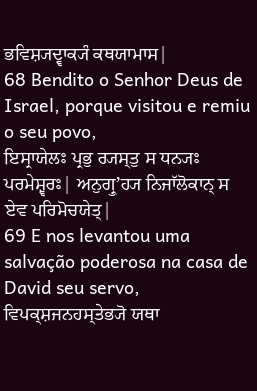ਭਵਿਸ਼੍ਯਦ੍ਵਾਕ੍ਯੰ ਕਥਯਾਮਾਸ|
68 Bendito o Senhor Deus de Israel, porque visitou e remiu o seu povo,
ਇਸ੍ਰਾਯੇਲਃ ਪ੍ਰਭੁ ਰ੍ਯਸ੍ਤੁ ਸ ਧਨ੍ਯਃ ਪਰਮੇਸ਼੍ਵਰਃ| ਅਨੁਗ੍ਰੁʼਹ੍ਯ ਨਿਜਾੱਲੋਕਾਨ੍ ਸ ਏਵ ਪਰਿਮੋਚਯੇਤ੍|
69 E nos levantou uma salvação poderosa na casa de David seu servo,
ਵਿਪਕ੍ਸ਼ਜਨਹਸ੍ਤੇਭ੍ਯੋ ਯਥਾ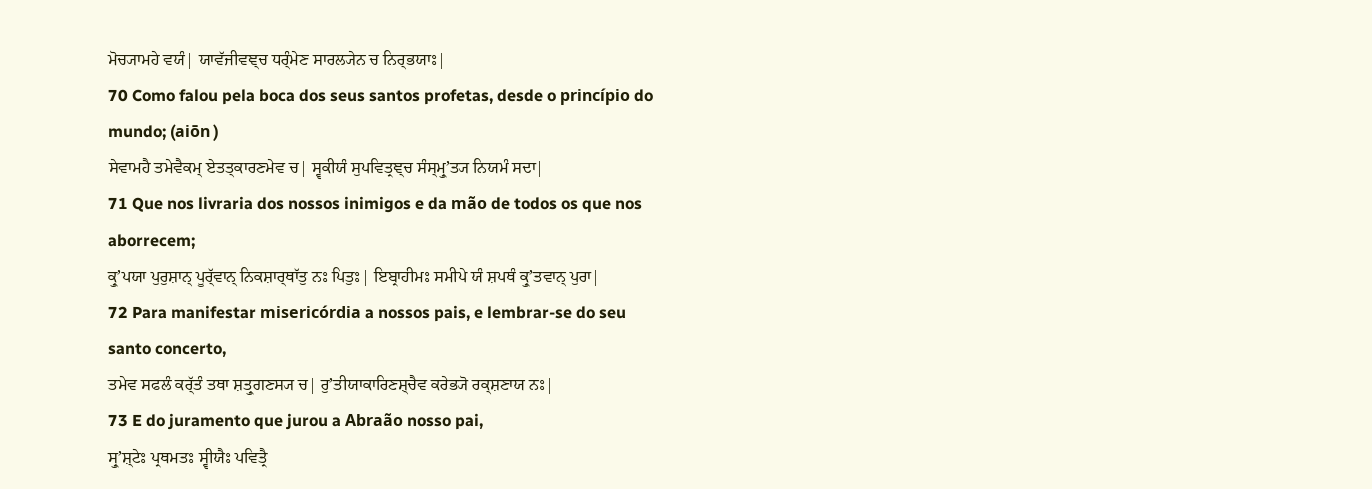ਮੋਚ੍ਯਾਮਹੇ ਵਯੰ| ਯਾਵੱਜੀਵਞ੍ਚ ਧਰ੍ੰਮੇਣ ਸਾਰਲ੍ਯੇਨ ਚ ਨਿਰ੍ਭਯਾਃ|
70 Como falou pela boca dos seus santos profetas, desde o princípio do mundo; (aiōn )
ਸੇਵਾਮਹੈ ਤਮੇਵੈਕਮ੍ ਏਤਤ੍ਕਾਰਣਮੇਵ ਚ| ਸ੍ਵਕੀਯੰ ਸੁਪਵਿਤ੍ਰਞ੍ਚ ਸੰਸ੍ਮ੍ਰੁʼਤ੍ਯ ਨਿਯਮੰ ਸਦਾ|
71 Que nos livraria dos nossos inimigos e da mão de todos os que nos aborrecem;
ਕ੍ਰੁʼਪਯਾ ਪੁਰੁਸ਼ਾਨ੍ ਪੂਰ੍ੱਵਾਨ੍ ਨਿਕਸ਼ਾਰ੍ਥਾੱਤੁ ਨਃ ਪਿਤੁਃ| ਇਬ੍ਰਾਹੀਮਃ ਸਮੀਪੇ ਯੰ ਸ਼ਪਥੰ ਕ੍ਰੁʼਤਵਾਨ੍ ਪੁਰਾ|
72 Para manifestar misericórdia a nossos pais, e lembrar-se do seu santo concerto,
ਤਮੇਵ ਸਫਲੰ ਕਰ੍ੱਤੰ ਤਥਾ ਸ਼ਤ੍ਰੁਗਣਸ੍ਯ ਚ| ਰੁʼਤੀਯਾਕਾਰਿਣਸ਼੍ਚੈਵ ਕਰੇਭ੍ਯੋ ਰਕ੍ਸ਼ਣਾਯ ਨਃ|
73 E do juramento que jurou a Abraão nosso pai,
ਸ੍ਰੁʼਸ਼੍ਟੇਃ ਪ੍ਰਥਮਤਃ ਸ੍ਵੀਯੈਃ ਪਵਿਤ੍ਰੈ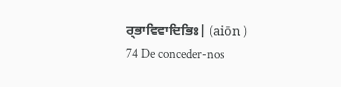ਰ੍ਭਾਵਿਵਾਦਿਭਿਃ| (aiōn )
74 De conceder-nos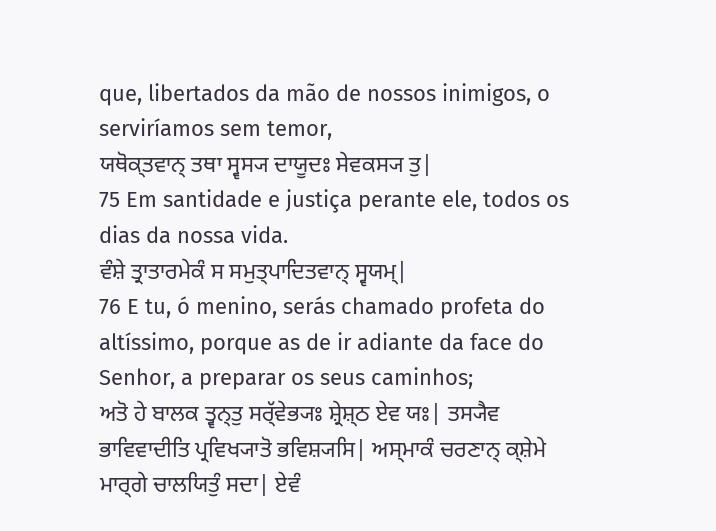que, libertados da mão de nossos inimigos, o serviríamos sem temor,
ਯਥੋਕ੍ਤਵਾਨ੍ ਤਥਾ ਸ੍ਵਸ੍ਯ ਦਾਯੂਦਃ ਸੇਵਕਸ੍ਯ ਤੁ|
75 Em santidade e justiça perante ele, todos os dias da nossa vida.
ਵੰਸ਼ੇ ਤ੍ਰਾਤਾਰਮੇਕੰ ਸ ਸਮੁਤ੍ਪਾਦਿਤਵਾਨ੍ ਸ੍ਵਯਮ੍|
76 E tu, ó menino, serás chamado profeta do altíssimo, porque as de ir adiante da face do Senhor, a preparar os seus caminhos;
ਅਤੋ ਹੇ ਬਾਲਕ ਤ੍ਵਨ੍ਤੁ ਸਰ੍ੱਵੇਭ੍ਯਃ ਸ਼੍ਰੇਸ਼੍ਠ ਏਵ ਯਃ| ਤਸ੍ਯੈਵ ਭਾਵਿਵਾਦੀਤਿ ਪ੍ਰਵਿਖ੍ਯਾਤੋ ਭਵਿਸ਼੍ਯਸਿ| ਅਸ੍ਮਾਕੰ ਚਰਣਾਨ੍ ਕ੍ਸ਼ੇਮੇ ਮਾਰ੍ਗੇ ਚਾਲਯਿਤੁੰ ਸਦਾ| ਏਵੰ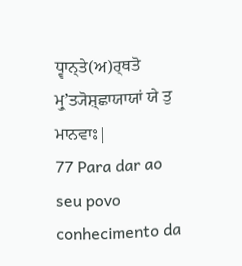ਧ੍ਵਾਨ੍ਤੇ(ਅ)ਰ੍ਥਤੋ ਮ੍ਰੁʼਤ੍ਯੋਸ਼੍ਛਾਯਾਯਾਂ ਯੇ ਤੁ ਮਾਨਵਾਃ|
77 Para dar ao seu povo conhecimento da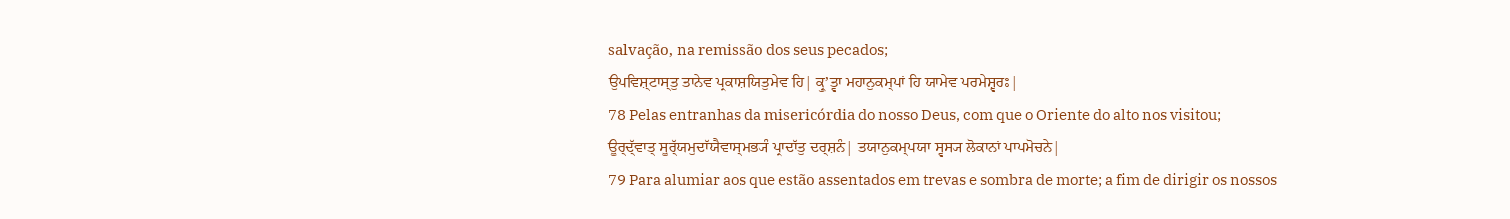salvação, na remissão dos seus pecados;
ਉਪਵਿਸ਼੍ਟਾਸ੍ਤੁ ਤਾਨੇਵ ਪ੍ਰਕਾਸ਼ਯਿਤੁਮੇਵ ਹਿ| ਕ੍ਰੁʼਤ੍ਵਾ ਮਹਾਨੁਕਮ੍ਪਾਂ ਹਿ ਯਾਮੇਵ ਪਰਮੇਸ਼੍ਵਰਃ|
78 Pelas entranhas da misericórdia do nosso Deus, com que o Oriente do alto nos visitou;
ਊਰ੍ਦ੍ੱਵਾਤ੍ ਸੂਰ੍ੱਯਮੁਦਾੱਯੈਵਾਸ੍ਮਭ੍ਯੰ ਪ੍ਰਾਦਾੱਤੁ ਦਰ੍ਸ਼ਨੰ| ਤਯਾਨੁਕਮ੍ਪਯਾ ਸ੍ਵਸ੍ਯ ਲੋਕਾਨਾਂ ਪਾਪਮੋਚਨੇ|
79 Para alumiar aos que estão assentados em trevas e sombra de morte; a fim de dirigir os nossos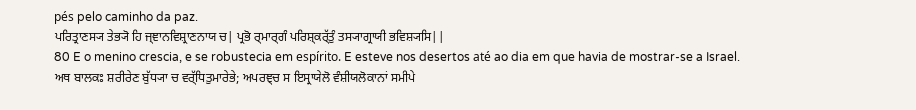pés pelo caminho da paz.
ਪਰਿਤ੍ਰਾਣਸ੍ਯ ਤੇਭ੍ਯੋ ਹਿ ਜ੍ਞਾਨਵਿਸ਼੍ਰਾਣਨਾਯ ਚ| ਪ੍ਰਭੋ ਰ੍ਮਾਰ੍ਗੰ ਪਰਿਸ਼੍ਕਰ੍ੱਤੁੰ ਤਸ੍ਯਾਗ੍ਰਾਯੀ ਭਵਿਸ਼੍ਯਸਿ||
80 E o menino crescia, e se robustecia em espírito. E esteve nos desertos até ao dia em que havia de mostrar-se a Israel.
ਅਥ ਬਾਲਕਃ ਸ਼ਰੀਰੇਣ ਬੁੱਧ੍ਯਾ ਚ ਵਰ੍ੱਧਿਤੁਮਾਰੇਭੇ; ਅਪਰਞ੍ਚ ਸ ਇਸ੍ਰਾਯੇਲੋ ਵੰਸ਼ੀਯਲੋਕਾਨਾਂ ਸਮੀਪੇ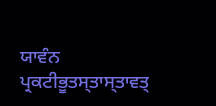ਯਾਵੰਨ ਪ੍ਰਕਟੀਭੂਤਸ੍ਤਾਸ੍ਤਾਵਤ੍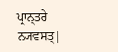ਪ੍ਰਾਨ੍ਤਰੇ ਨ੍ਯਵਸਤ੍|